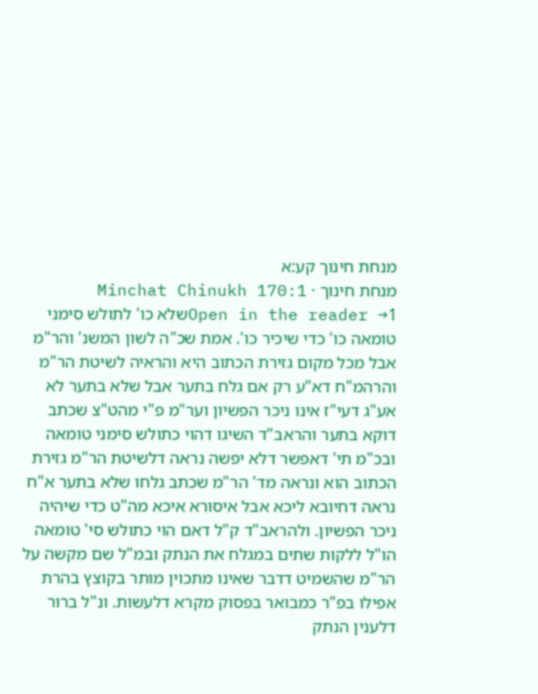מנחת חינוך קע:א
מנחת חינוך · Minchat Chinukh 170:1
Open in the reader →1שלא כו' לתולש סימני טומאה כו' כדי שיכיר כו'. אמת שכ"ה לשון המשנ' והר"מ אבל מכל מקום גזירת הכתוב היא והראיה לשיטת הר"מ והרהמ"ח דא"ע רק אם גלח בתער אבל שלא בתער לא אע"ג דעי"ז אינו ניכר הפשיון וער"מ פ"י מהט"צ שכתב דוקא בתער והראב"ד השיגו דהוי כתולש סימני טומאה ובכ"מ תי' דאפשר דלא יפשה נראה דלשיטת הר"מ גזירת הכתוב הוא ונראה מד' הר"מ שכתב גלחו שלא בתער א"ח נראה דחיובא ליכא אבל איסורא איכא מה"ט כדי שיהיה ניכר הפשיון. ולהראב"ד ק"ל דאם הוי כתולש סי' טומאה הו"ל ללקות שתים במגלח את הנתק ובמ"ל שם מקשה על הר"מ שהשמיט דדבר שאינו מתכוין מותר בקוצץ בהרת אפילו בפ"ר כמבואר בפסוק מקרא דלעשות. ונ"ל ברור דלענין הנתק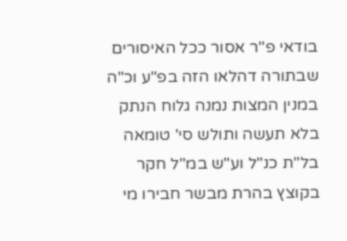בודאי פ"ר אסור ככל האיסורים שבתורה דהלאו הזה בפ"ע וכ"ה במנין המצות נמנה גלוח הנתק בלא תעשה ותולש סי' טומאה בל"ת כנ"ל וע"ש במ"ל חקר בקוצץ בהרת מבשר חבירו מי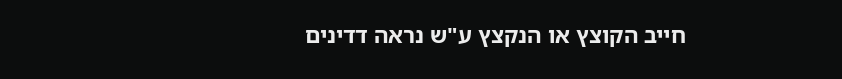חייב הקוצץ או הנקצץ ע"ש נראה דדינים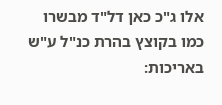אלו ג"כ כאן דל"ד מבשרו כמו בקוצץ בהרת כנ"ל ע"ש באריכות: